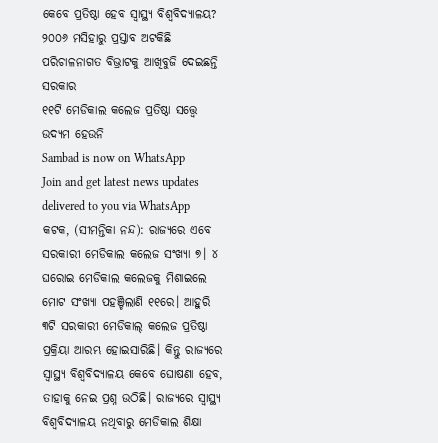କେବେ ପ୍ରତିଷ୍ଠା ହେବ ସ୍ବାସ୍ଥ୍ୟ ବିଶ୍ବବିଦ୍ୟାଳୟ?
୨୦୦୬ ମସିହାରୁ ପ୍ରସ୍ତାବ ଅଟକିଛି
ପରିଚାଳନାଗତ ବିଭ୍ରାଟକୁ ଆଖିବୁଜି ଦେଇଛନ୍ତି ସରକାର
୧୧ଟି ମେଡିକାଲ କଲେଜ ପ୍ରତିଷ୍ଠା ସତ୍ତ୍ବେ ଉଦ୍ୟମ ହେଉନି
Sambad is now on WhatsApp
Join and get latest news updates delivered to you via WhatsApp
କଟକ, (ସୀମନ୍ତିକା ନନ୍ଦ): ରାଜ୍ୟରେ ଏବେ ସରକାରୀ ମେଡିକାଲ କଲେଜ ସଂଖ୍ୟା ୭। ୪ ଘରୋଇ ମେଡିକାଲ କଲେଜକୁ ମିଶାଇଲେ ମୋଟ ସଂଖ୍ୟା ପହଞ୍ଚିଲାଣି ୧୧ରେ। ଆହୁରି ୩ଟି ସରକାରୀ ମେଡିକାଲ୍ କଲେଜ ପ୍ରତିଷ୍ଠା ପ୍ରକ୍ରିୟା ଆରମ୍ଭ ହୋଇସାରିଛି। କିନ୍ତୁ ରାଜ୍ୟରେ ସ୍ବାସ୍ଥ୍ୟ ବିଶ୍ବବିଦ୍ୟାଳୟ କେବେ ଘୋଷଣା ହେବ, ତାହାକୁ ନେଇ ପ୍ରଶ୍ନ ଉଠିଛି। ରାଜ୍ୟରେ ସ୍ବାସ୍ଥ୍ୟ ବିଶ୍ବବିଦ୍ୟାଳୟ ନଥିବାରୁ ମେଡିକାଲ ଶିକ୍ଷା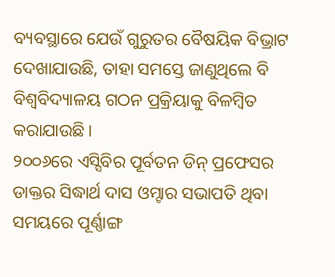ବ୍ୟବସ୍ଥାରେ ଯେଉଁ ଗୁରୁତର ବୈଷୟିକ ବିଭ୍ରାଟ ଦେଖାଯାଉଛି, ତାହା ସମସ୍ତେ ଜାଣୁଥିଲେ ବି ବିଶ୍ବବିଦ୍ୟାଳୟ ଗଠନ ପ୍ରକ୍ରିୟାକୁ ବିଳମ୍ବିତ କରାଯାଉଛି।
୨୦୦୬ରେ ଏସ୍ସିବିର ପୂର୍ବତନ ଡିନ୍ ପ୍ରଫେସର ଡାକ୍ତର ସିଦ୍ଧାର୍ଥ ଦାସ ଓମ୍ଟାର ସଭାପତି ଥିବା ସମୟରେ ପୂର୍ଣ୍ଣାଙ୍ଗ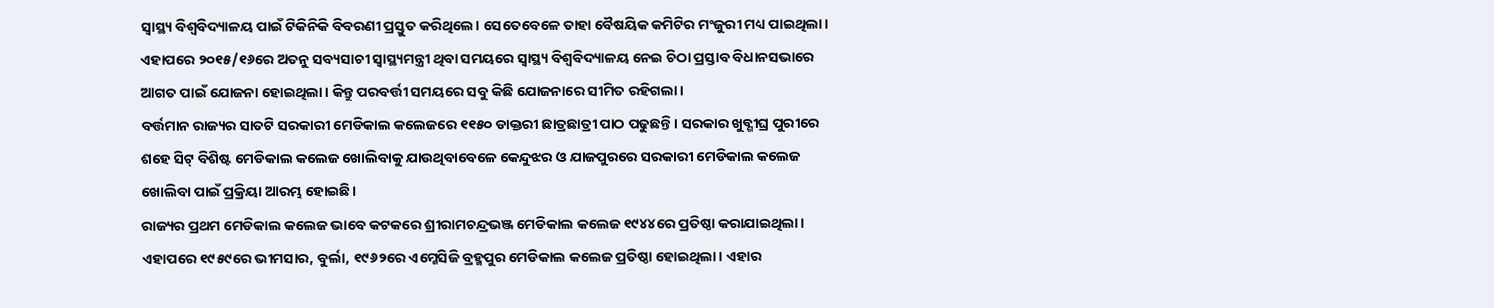ସ୍ବାସ୍ଥ୍ୟ ବିଶ୍ବବିଦ୍ୟାଳୟ ପାଇଁ ଟିକିନିକି ବିବରଣୀ ପ୍ରସ୍ତୁତ କରିଥିଲେ। ସେତେବେଳେ ତାହା ବୈଷୟିକ କମିଟିର ମଂଜୁରୀ ମଧ୍ୟ ପାଇଥିଲା। ଏହାପରେ ୨୦୧୫/୧୬ରେ ଅତନୁ ସବ୍ୟସାଚୀ ସ୍ବାସ୍ଥ୍ୟମନ୍ତ୍ରୀ ଥିବା ସମୟରେ ସ୍ବାସ୍ଥ୍ୟ ବିଶ୍ବବିଦ୍ୟାଳୟ ନେଇ ଚିଠା ପ୍ରସ୍ତାବ ବିଧାନସଭାରେ ଆଗତ ପାଇଁ ଯୋଜନା ହୋଇଥିଲା। କିନ୍ତୁ ପରବର୍ତ୍ତୀ ସମୟରେ ସବୁ କିଛି ଯୋଜନାରେ ସୀମିତ ରହିଗଲା।
ବର୍ତ୍ତମାନ ରାଜ୍ୟର ସାତଟି ସରକାରୀ ମେଡିକାଲ କଲେଜରେ ୧୧୫୦ ଡାକ୍ତରୀ ଛାତ୍ରଛାତ୍ରୀ ପାଠ ପଢୁଛନ୍ତି। ସରକାର ଖୁବ୍ଶୀଘ୍ର ପୁରୀରେ ଶହେ ସିଟ୍ ବିଶିଷ୍ଟ ମେଡିକାଲ କଲେଜ ଖୋଲିବାକୁ ଯାଉଥିବାବେଳେ କେନ୍ଦୁଝର ଓ ଯାଜପୁରରେ ସରକାରୀ ମେଡିକାଲ କଲେଜ ଖୋଲିବା ପାଇଁ ପ୍ରକ୍ରିୟା ଆରମ୍ଭ ହୋଇଛି।
ରାଜ୍ୟର ପ୍ରଥମ ମେଡିକାଲ କଲେଜ ଭାବେ କଟକରେ ଶ୍ରୀରାମଚନ୍ଦ୍ରଭଞ୍ଜ ମେଡିକାଲ କଲେଜ ୧୯୪୪ରେ ପ୍ରତିଷ୍ଠା କରାଯାଇଥିଲା। ଏହାପରେ ୧୯୫୯ରେ ଭୀମସାର, ବୁର୍ଲା, ୧୯୬୨ରେ ଏମ୍କେସିଜି ବ୍ରହ୍ମପୁର ମେଡିକାଲ କଲେଜ ପ୍ରତିଷ୍ଠା ହୋଇଥିଲା। ଏହାର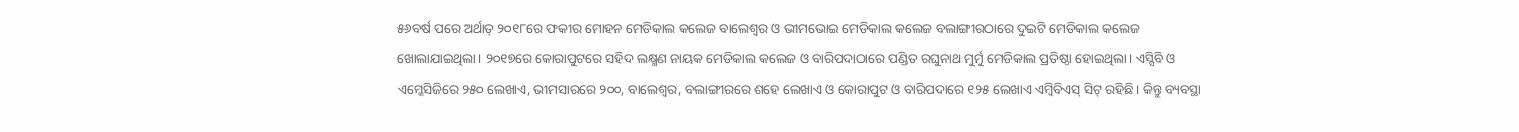୫୬ବର୍ଷ ପରେ ଅର୍ଥାତ୍ ୨୦୧୮ରେ ଫକୀର ମୋହନ ମେଡିକାଲ କଲେଜ ବାଲେଶ୍ବର ଓ ଭୀମଭୋଇ ମେଡିକାଲ କଲେଜ ବଲାଙ୍ଗୀରଠାରେ ଦୁଇଟି ମେଡିକାଲ କଲେଜ ଖୋଲାଯାଇଥିଲା। ୨୦୧୭ରେ କୋରାପୁଟରେ ସହିଦ ଲକ୍ଷ୍ମଣ ନାୟକ ମେଡିକାଲ କଲେଜ ଓ ବାରିପଦାଠାରେ ପଣ୍ଡିତ ରଘୁନାଥ ମୁର୍ମୁ ମେଡିକାଲ ପ୍ରତିଷ୍ଠା ହୋଇଥିଲା। ଏସ୍ସିବି ଓ ଏମ୍କେସିଜିରେ ୨୫୦ ଲେଖାଏ, ଭୀମସାରରେ ୨୦୦, ବାଲେଶ୍ବର, ବଲାଙ୍ଗୀରରେ ଶହେ ଲେଖାଏ ଓ କୋରାପୁଟ ଓ ବାରିପଦାରେ ୧୨୫ ଲେଖାଏ ଏମ୍ବିବିଏସ୍ ସିଟ୍ ରହିଛି। କିନ୍ତୁ ବ୍ୟବସ୍ଥା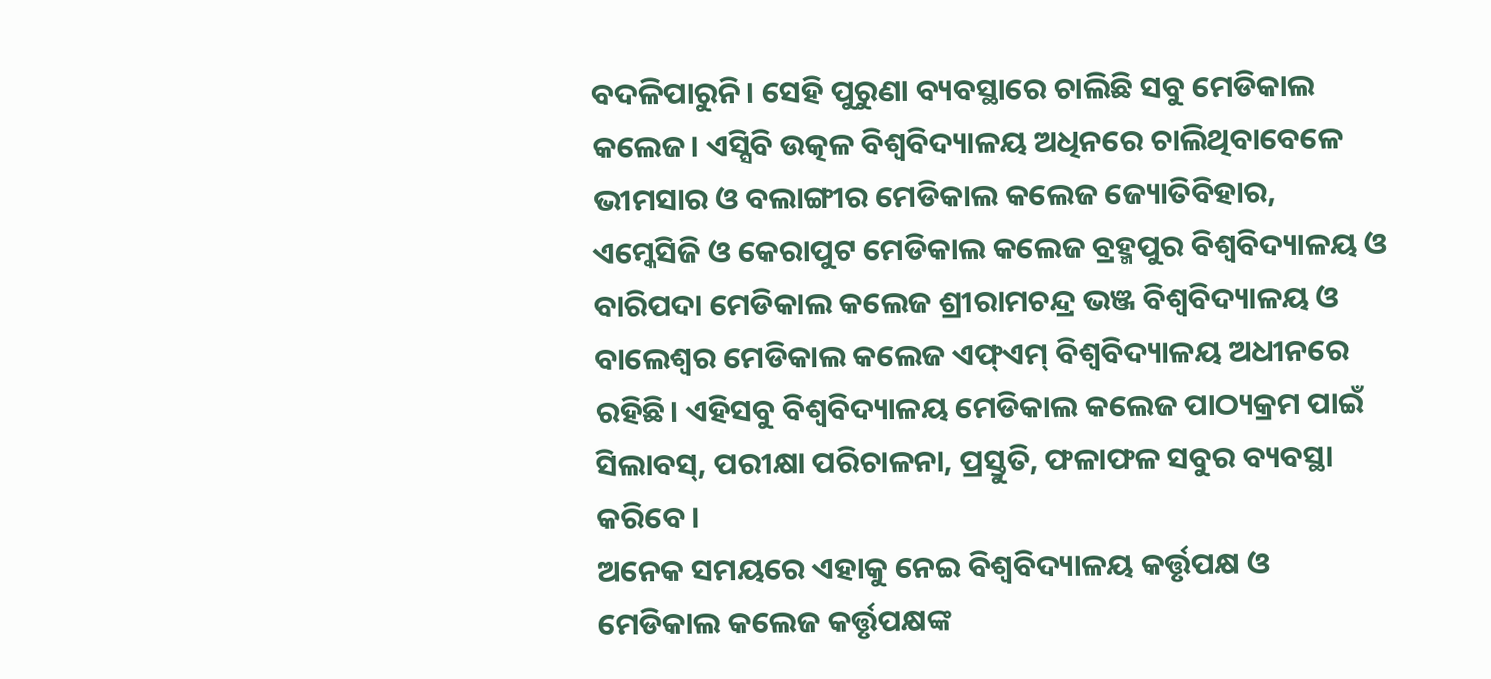ବଦଳିପାରୁନି। ସେହି ପୁରୁଣା ବ୍ୟବସ୍ଥାରେ ଚାଲିଛି ସବୁ ମେଡିକାଲ କଲେଜ। ଏସ୍ସିବି ଉତ୍କଳ ବିଶ୍ବବିଦ୍ୟାଳୟ ଅଧିନରେ ଚାଲିଥିବାବେଳେ ଭୀମସାର ଓ ବଲାଙ୍ଗୀର ମେଡିକାଲ କଲେଜ ଜ୍ୟୋତିବିହାର, ଏମ୍କେସିଜି ଓ କେରାପୁଟ ମେଡିକାଲ କଲେଜ ବ୍ରହ୍ମପୁର ବିଶ୍ବବିଦ୍ୟାଳୟ ଓ ବାରିପଦା ମେଡିକାଲ କଲେଜ ଶ୍ରୀରାମଚନ୍ଦ୍ର ଭଞ୍ଜ ବିଶ୍ବବିଦ୍ୟାଳୟ ଓ ବାଲେଶ୍ବର ମେଡିକାଲ କଲେଜ ଏଫ୍ଏମ୍ ବିଶ୍ବବିଦ୍ୟାଳୟ ଅଧୀନରେ ରହିଛି। ଏହିସବୁ ବିଶ୍ବବିଦ୍ୟାଳୟ ମେଡିକାଲ କଲେଜ ପାଠ୍ୟକ୍ରମ ପାଇଁ ସିଲାବସ୍, ପରୀକ୍ଷା ପରିଚାଳନା, ପ୍ରସ୍ତୁତି, ଫଳାଫଳ ସବୁର ବ୍ୟବସ୍ଥା କରିବେ।
ଅନେକ ସମୟରେ ଏହାକୁ ନେଇ ବିଶ୍ବବିଦ୍ୟାଳୟ କର୍ତ୍ତୃପକ୍ଷ ଓ ମେଡିକାଲ କଲେଜ କର୍ତ୍ତୃପକ୍ଷଙ୍କ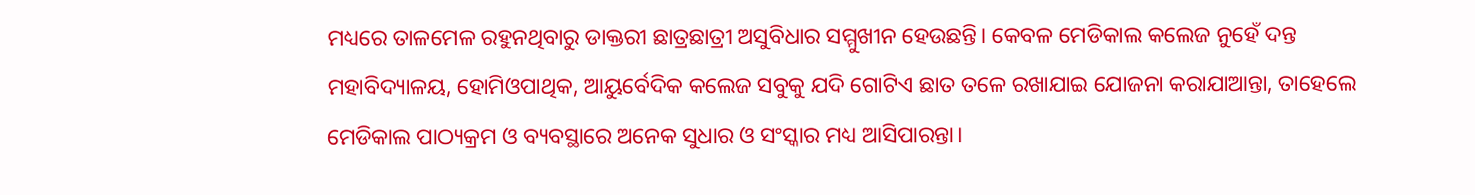ମଧ୍ୟରେ ତାଳମେଳ ରହୁନଥିବାରୁ ଡାକ୍ତରୀ ଛାତ୍ରଛାତ୍ରୀ ଅସୁବିଧାର ସମ୍ମୁଖୀନ ହେଉଛନ୍ତି। କେବଳ ମେଡିକାଲ କଲେଜ ନୁହେଁ ଦନ୍ତ ମହାବିଦ୍ୟାଳୟ, ହୋମିଓପାଥିକ, ଆୟୁର୍ବେଦିକ କଲେଜ ସବୁକୁ ଯଦି ଗୋଟିଏ ଛାତ ତଳେ ରଖାଯାଇ ଯୋଜନା କରାଯାଆନ୍ତା, ତାହେଲେ ମେଡିକାଲ ପାଠ୍ୟକ୍ରମ ଓ ବ୍ୟବସ୍ଥାରେ ଅନେକ ସୁଧାର ଓ ସଂସ୍କାର ମଧ୍ୟ ଆସିପାରନ୍ତା।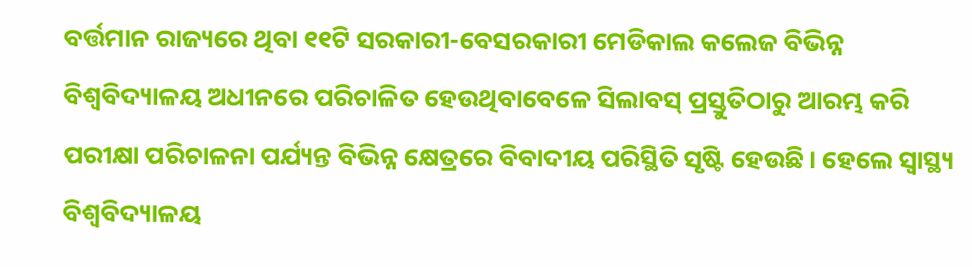ବର୍ତ୍ତମାନ ରାଜ୍ୟରେ ଥିବା ୧୧ଟି ସରକାରୀ-ବେସରକାରୀ ମେଡିକାଲ କଲେଜ ବିଭିନ୍ନ ବିଶ୍ବବିଦ୍ୟାଳୟ ଅଧୀନରେ ପରିଚାଳିତ ହେଉଥିବାବେଳେ ସିଲାବସ୍ ପ୍ରସ୍ତୁତିଠାରୁ ଆରମ୍ଭ କରି ପରୀକ୍ଷା ପରିଚାଳନା ପର୍ଯ୍ୟନ୍ତ ବିଭିନ୍ନ କ୍ଷେତ୍ରରେ ବିବାଦୀୟ ପରିସ୍ଥିତି ସୃଷ୍ଟି ହେଉଛି। ହେଲେ ସ୍ବାସ୍ଥ୍ୟ ବିଶ୍ବବିଦ୍ୟାଳୟ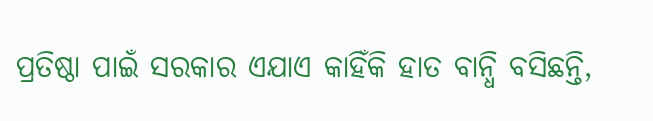ପ୍ରତିଷ୍ଠା ପାଇଁ ସରକାର ଏଯାଏ କାହିଁକି ହାତ ବାନ୍ଧି ବସିଛନ୍ତି,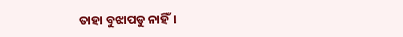ତାହା ବୁଝାପଡୁ ନାହିଁ।